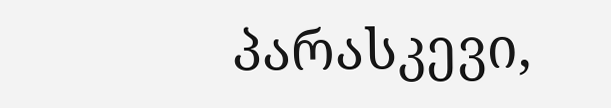პარასკევი,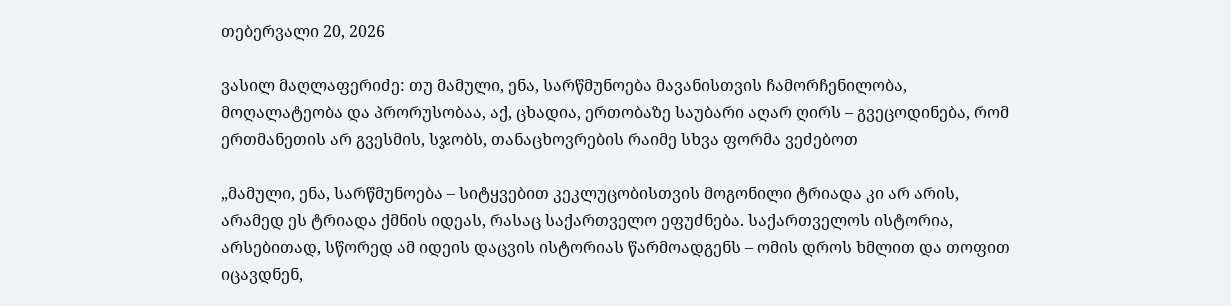თებერვალი 20, 2026

ვასილ მაღლაფერიძე: თუ მამული, ენა, სარწმუნოება მავანისთვის ჩამორჩენილობა, მოღალატეობა და პრორუსობაა, აქ, ცხადია, ერთობაზე საუბარი აღარ ღირს – გვეცოდინება, რომ ერთმანეთის არ გვესმის, სჯობს, თანაცხოვრების რაიმე სხვა ფორმა ვეძებოთ

„მამული, ენა, სარწმუნოება – სიტყვებით კეკლუცობისთვის მოგონილი ტრიადა კი არ არის, არამედ ეს ტრიადა ქმნის იდეას, რასაც საქართველო ეფუძნება. საქართველოს ისტორია, არსებითად, სწორედ ამ იდეის დაცვის ისტორიას წარმოადგენს – ომის დროს ხმლით და თოფით იცავდნენ,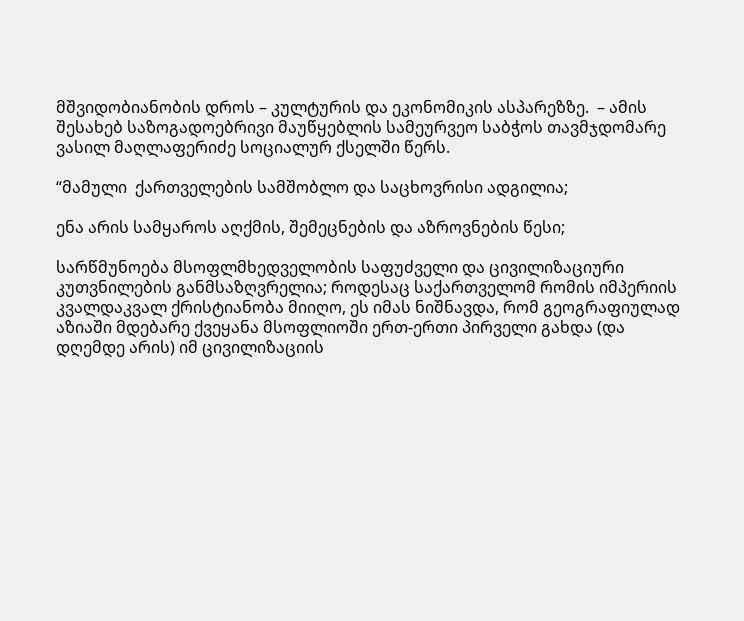მშვიდობიანობის დროს – კულტურის და ეკონომიკის ასპარეზზე.  – ამის შესახებ საზოგადოებრივი მაუწყებლის სამეურვეო საბჭოს თავმჯდომარე ვასილ მაღლაფერიძე სოციალურ ქსელში წერს.

“მამული  ქართველების სამშობლო და საცხოვრისი ადგილია;

ენა არის სამყაროს აღქმის, შემეცნების და აზროვნების წესი;

სარწმუნოება მსოფლმხედველობის საფუძველი და ცივილიზაციური კუთვნილების განმსაზღვრელია; როდესაც საქართველომ რომის იმპერიის კვალდაკვალ ქრისტიანობა მიიღო, ეს იმას ნიშნავდა, რომ გეოგრაფიულად აზიაში მდებარე ქვეყანა მსოფლიოში ერთ-ერთი პირველი გახდა (და დღემდე არის) იმ ცივილიზაციის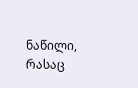ნაწილი, რასაც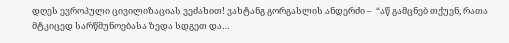დღეს ევროპული ცივილიზაციას ვეძახით! ვახტანგ გორგასლის ანდერძი –  “აწ გამცნებ თქუენ, რათა მტკიცედ სარწმუნოებასა ზედა სდგეთ და…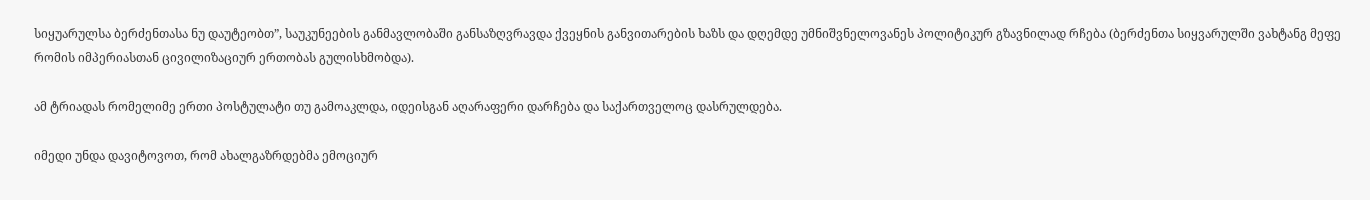სიყუარულსა ბერძენთასა ნუ დაუტეობთ”, საუკუნეების განმავლობაში განსაზღვრავდა ქვეყნის განვითარების ხაზს და დღემდე უმნიშვნელოვანეს პოლიტიკურ გზავნილად რჩება (ბერძენთა სიყვარულში ვახტანგ მეფე რომის იმპერიასთან ცივილიზაციურ ერთობას გულისხმობდა).

ამ ტრიადას რომელიმე ერთი პოსტულატი თუ გამოაკლდა, იდეისგან აღარაფერი დარჩება და საქართველოც დასრულდება.

იმედი უნდა დავიტოვოთ, რომ ახალგაზრდებმა ემოციურ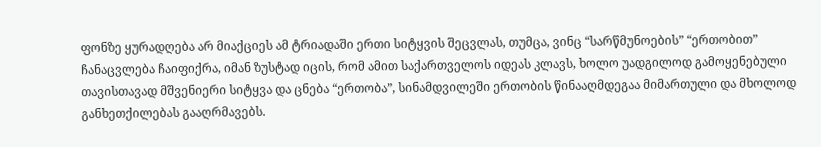ფონზე ყურადღება არ მიაქციეს ამ ტრიადაში ერთი სიტყვის შეცვლას, თუმცა, ვინც “სარწმუნოების” “ერთობით” ჩანაცვლება ჩაიფიქრა, იმან ზუსტად იცის, რომ ამით საქართველოს იდეას კლავს, ხოლო უადგილოდ გამოყენებული თავისთავად მშვენიერი სიტყვა და ცნება “ერთობა”, სინამდვილეში ერთობის წინააღმდეგაა მიმართული და მხოლოდ განხეთქილებას გააღრმავებს.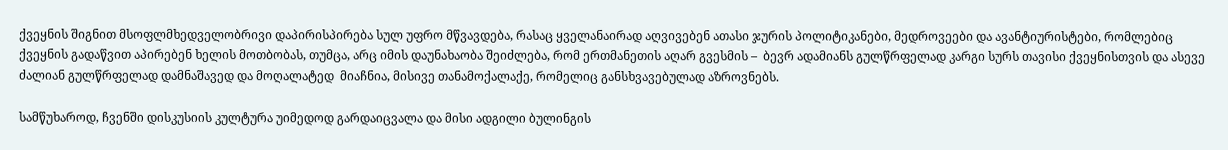ქვეყნის შიგნით მსოფლმხედველობრივი დაპირისპირება სულ უფრო მწვავდება, რასაც ყველანაირად აღვივებენ ათასი ჯურის პოლიტიკანები, მედროვეები და ავანტიურისტები, რომლებიც ქვეყნის გადაწვით აპირებენ ხელის მოთბობას, თუმცა, არც იმის დაუნახაობა შეიძლება, რომ ერთმანეთის აღარ გვესმის –  ბევრ ადამიანს გულწრფელად კარგი სურს თავისი ქვეყნისთვის და ასევე ძალიან გულწრფელად დამნაშავედ და მოღალატედ  მიაჩნია, მისივე თანამოქალაქე, რომელიც განსხვავებულად აზროვნებს.

სამწუხაროდ, ჩვენში დისკუსიის კულტურა უიმედოდ გარდაიცვალა და მისი ადგილი ბულინგის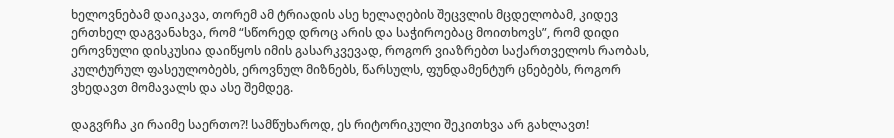ხელოვნებამ დაიკავა, თორემ ამ ტრიადის ასე ხელაღების შეცვლის მცდელობამ, კიდევ ერთხელ დაგვანახვა, რომ “სწორედ დროც არის და საჭიროებაც მოითხოვს”, რომ დიდი ეროვნული დისკუსია დაიწყოს იმის გასარკვევად, როგორ ვიაზრებთ საქართველოს რაობას, კულტურულ ფასეულობებს, ეროვნულ მიზნებს, წარსულს, ფუნდამენტურ ცნებებს, როგორ ვხედავთ მომავალს და ასე შემდეგ.

დაგვრჩა კი რაიმე საერთო?! სამწუხაროდ, ეს რიტორიკული შეკითხვა არ გახლავთ!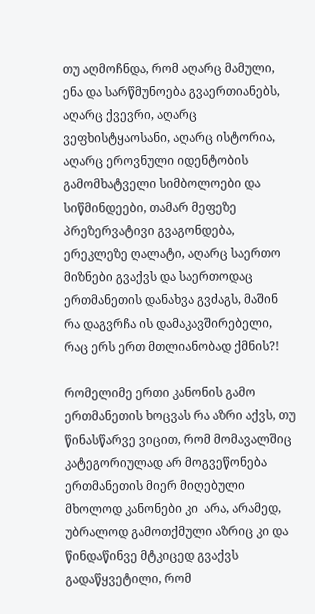თუ აღმოჩნდა, რომ აღარც მამული, ენა და სარწმუნოება გვაერთიანებს, აღარც ქვევრი, აღარც ვეფხისტყაოსანი, აღარც ისტორია, აღარც ეროვნული იდენტობის გამომხატველი სიმბოლოები და სიწმინდეები, თამარ მეფეზე პრეზერვატივი გვაგონდება, ერეკლეზე ღალატი, აღარც საერთო მიზნები გვაქვს და საერთოდაც ერთმანეთის დანახვა გვძაგს, მაშინ რა დაგვრჩა ის დამაკავშირებელი, რაც ერს ერთ მთლიანობად ქმნის?!

რომელიმე ერთი კანონის გამო ერთმანეთის ხოცვას რა აზრი აქვს, თუ წინასწარვე ვიცით, რომ მომავალშიც კატეგორიულად არ მოგვეწონება ერთმანეთის მიერ მიღებული მხოლოდ კანონები კი  არა, არამედ, უბრალოდ გამოთქმული აზრიც კი და წინდაწინვე მტკიცედ გვაქვს გადაწყვეტილი, რომ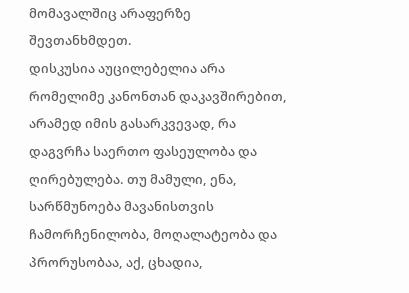მომავალშიც არაფერზე შევთანხმდეთ.
დისკუსია აუცილებელია არა რომელიმე კანონთან დაკავშირებით, არამედ იმის გასარკვევად, რა დაგვრჩა საერთო ფასეულობა და ღირებულება. თუ მამული, ენა, სარწმუნოება მავანისთვის ჩამორჩენილობა, მოღალატეობა და პრორუსობაა, აქ, ცხადია,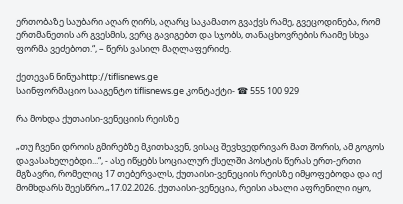ერთობაზე საუბარი აღარ ღირს, აღარც საკამათო გვაქვს რამე, გვეცოდინება, რომ ერთმანეთის არ გვესმის, ვერც გავიგებთ და სჯობს, თანაცხოვრების რაიმე სხვა ფორმა ვეძებოთ.“, – წერს ვასილ მაღლაფერიძე.

ქეთევან ნინუაhttp://tiflisnews.ge
საინფორმაციო სააგენტო tiflisnews.ge კონტაქტი- ☎ 555 100 929

რა მოხდა ქუთაისი-ვენეციის რეისზე

„თუ ჩვენი დროის გმირებზე მკითხავენ, ვისაც შევხვედრივარ მათ შორის, ამ გოგოს დავასახელებდი...“, - ასე იწყებს სოციალურ ქსელში პოსტის წერას ერთ-ერთი მგზავრი, რომელიც 17 თებერვალს, ქუთაისი-ვენეციის რეისზე იმყოფებოდა და იქ მომხდარს შეესწრო.„17.02.2026. ქუთაისი-ვენეცია, რეისი ახალი აფრენილი იყო,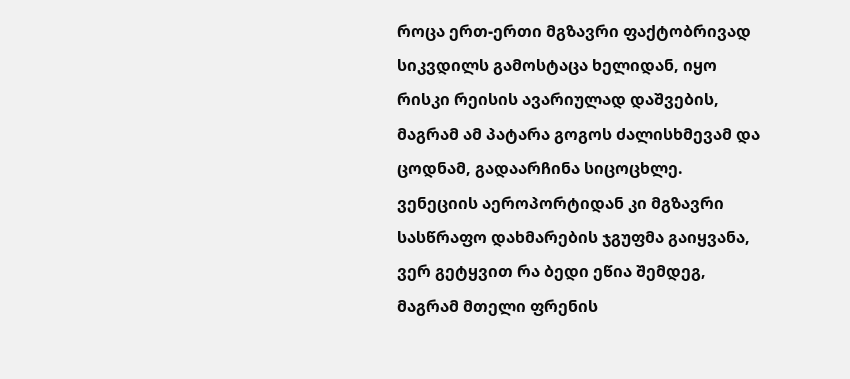როცა ერთ-ერთი მგზავრი ფაქტობრივად სიკვდილს გამოსტაცა ხელიდან, იყო რისკი რეისის ავარიულად დაშვების, მაგრამ ამ პატარა გოგოს ძალისხმევამ და ცოდნამ, გადაარჩინა სიცოცხლე. ვენეციის აეროპორტიდან კი მგზავრი სასწრაფო დახმარების ჯგუფმა გაიყვანა, ვერ გეტყვით რა ბედი ეწია შემდეგ, მაგრამ მთელი ფრენის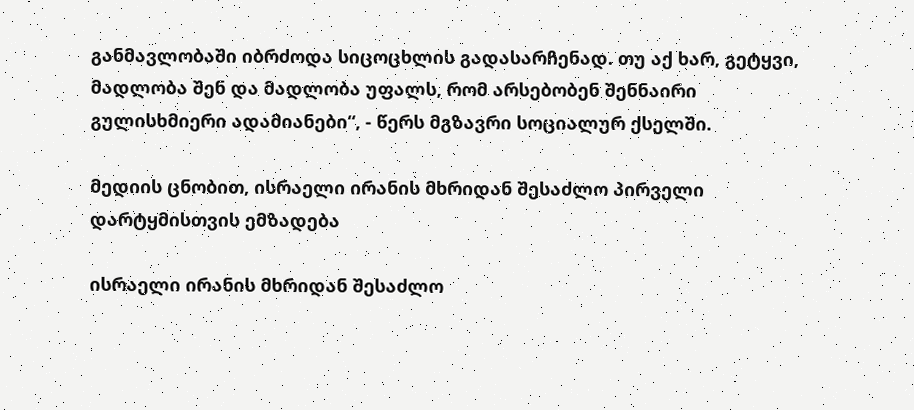განმავლობაში იბრძოდა სიცოცხლის გადასარჩენად. თუ აქ ხარ, გეტყვი, მადლობა შენ და მადლობა უფალს, რომ არსებობენ შენნაირი გულისხმიერი ადამიანები“, - წერს მგზავრი სოციალურ ქსელში.

მედიის ცნობით, ისრაელი ირანის მხრიდან შესაძლო პირველი დარტყმისთვის ემზადება

ისრაელი ირანის მხრიდან შესაძლო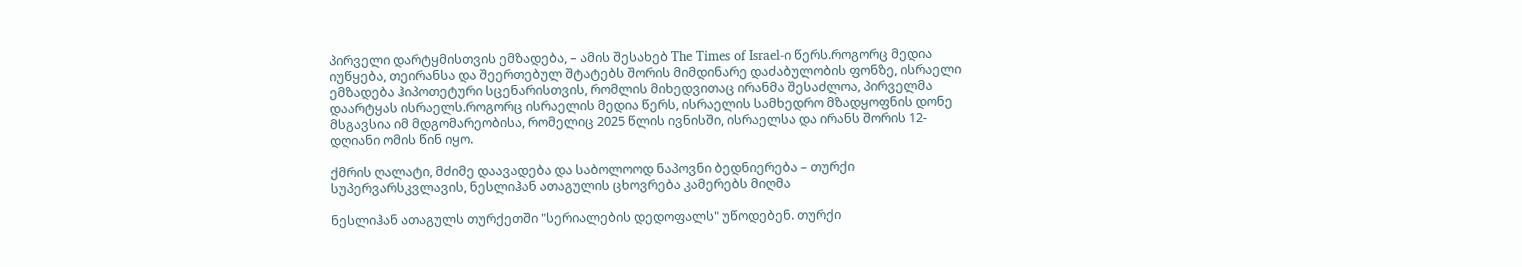პირველი დარტყმისთვის ემზადება, – ამის შესახებ The Times of Israel-ი წერს.როგორც მედია იუწყება, თეირანსა და შეერთებულ შტატებს შორის მიმდინარე დაძაბულობის ფონზე, ისრაელი ემზადება ჰიპოთეტური სცენარისთვის, რომლის მიხედვითაც ირანმა შესაძლოა, პირველმა დაარტყას ისრაელს.როგორც ისრაელის მედია წერს, ისრაელის სამხედრო მზადყოფნის დონე მსგავსია იმ მდგომარეობისა, რომელიც 2025 წლის ივნისში, ისრაელსა და ირანს შორის 12-დღიანი ომის წინ იყო.

ქმრის ღალატი, მძიმე დაავადება და საბოლოოდ ნაპოვნი ბედნიერება – თურქი სუპერვარსკვლავის, ნესლიჰან ათაგულის ცხოვრება კამერებს მიღმა

ნესლიჰან ათაგულს თურქეთში "სერიალების დედოფალს" უწოდებენ. თურქი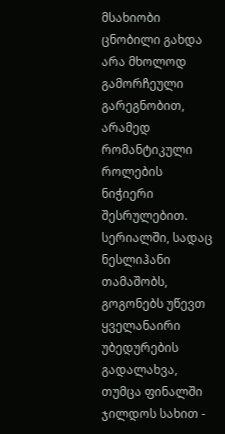მსახიობი ცნობილი გახდა არა მხოლოდ გამორჩეული გარეგნობით, არამედ რომანტიკული როლების ნიჭიერი შესრულებით. სერიალში, სადაც ნესლიჰანი თამაშობს, გოგონებს უწევთ ყველანაირი უბედურების გადალახვა, თუმცა ფინალში ჯილდოს სახით -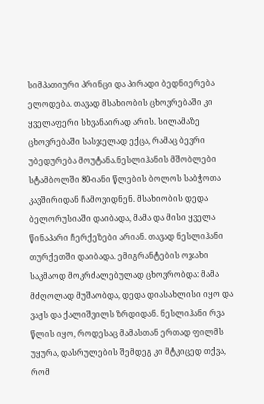სიმპათიური პრინცი და პირადი ბედნიერება ელოდება. თავად მსახიობის ცხოვრებაში კი ყველაფერი სხვანაირად არის. სილამაზე ცხოვრებაში სასჯელად ექცა, რამაც ბევრი უბედურება მოუტანა.ნესლიჰანის მშობლები სტამბოლში 80-იანი წლების ბოლოს საბჭოთა კავშირიდან ჩამოვიდნენ. მსახიობის დედა ბელორუსიაში დაიბადა, მამა და მისი ყველა წინაპარი ჩერქეზები არიან. თავად ნესლიჰანი თურქეთში დაიბადა. ემიგრანტების ოჯახი საკმაოდ მოკრძალებულად ცხოვრობდა: მამა მძღოლად მუშაობდა, დედა დიასახლისი იყო და ვაჟს და ქალიშვილს ზრდიდან. ნესლიჰანი რვა წლის იყო, როდესაც მამასთან ერთად ფილმს უყურა, დასრულების შემდეგ კი მტკიცედ თქვა, რომ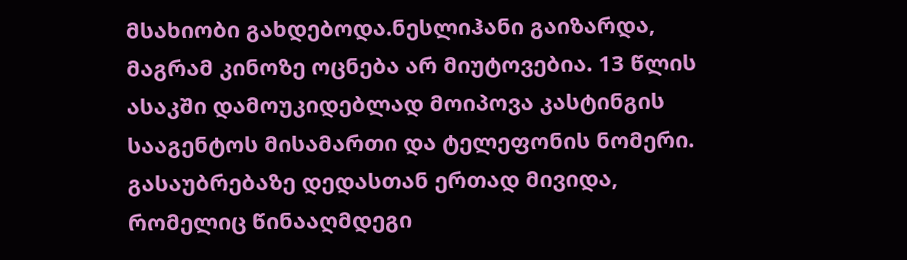მსახიობი გახდებოდა.ნესლიჰანი გაიზარდა, მაგრამ კინოზე ოცნება არ მიუტოვებია. 13 წლის ასაკში დამოუკიდებლად მოიპოვა კასტინგის სააგენტოს მისამართი და ტელეფონის ნომერი. გასაუბრებაზე დედასთან ერთად მივიდა, რომელიც წინააღმდეგი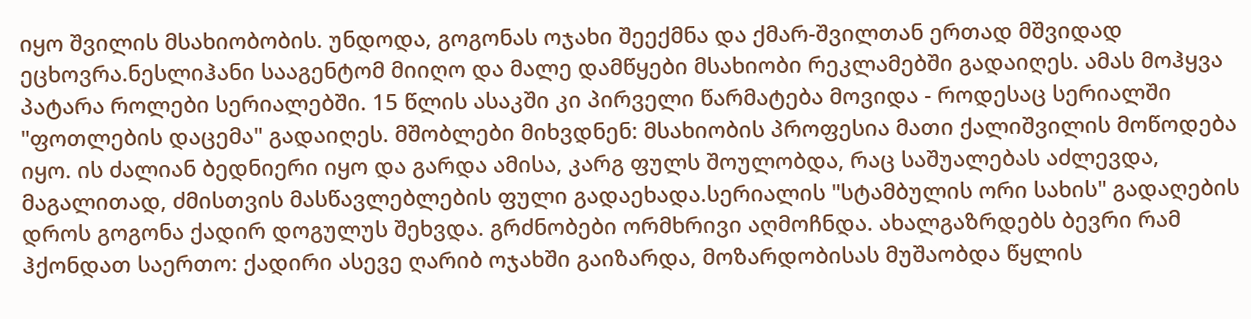იყო შვილის მსახიობობის. უნდოდა, გოგონას ოჯახი შეექმნა და ქმარ-შვილთან ერთად მშვიდად ეცხოვრა.ნესლიჰანი სააგენტომ მიიღო და მალე დამწყები მსახიობი რეკლამებში გადაიღეს. ამას მოჰყვა პატარა როლები სერიალებში. 15 წლის ასაკში კი პირველი წარმატება მოვიდა - როდესაც სერიალში "ფოთლების დაცემა" გადაიღეს. მშობლები მიხვდნენ: მსახიობის პროფესია მათი ქალიშვილის მოწოდება იყო. ის ძალიან ბედნიერი იყო და გარდა ამისა, კარგ ფულს შოულობდა, რაც საშუალებას აძლევდა, მაგალითად, ძმისთვის მასწავლებლების ფული გადაეხადა.სერიალის "სტამბულის ორი სახის" გადაღების დროს გოგონა ქადირ დოგულუს შეხვდა. გრძნობები ორმხრივი აღმოჩნდა. ახალგაზრდებს ბევრი რამ ჰქონდათ საერთო: ქადირი ასევე ღარიბ ოჯახში გაიზარდა, მოზარდობისას მუშაობდა წყლის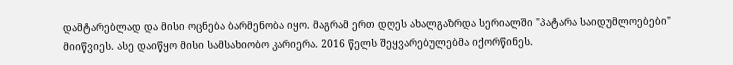დამტარებლად და მისი ოცნება ბარმენობა იყო. მაგრამ ერთ დღეს ახალგაზრდა სერიალში "პატარა საიდუმლოებები" მიიწვიეს. ასე დაიწყო მისი სამსახიობო კარიერა. 2016 წელს შეყვარებულებმა იქორწინეს.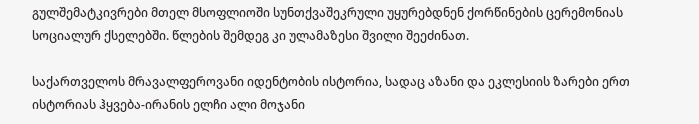გულშემატკივრები მთელ მსოფლიოში სუნთქვაშეკრული უყურებდნენ ქორწინების ცერემონიას სოციალურ ქსელებში. წლების შემდეგ კი ულამაზესი შვილი შეეძინათ.

საქართველოს მრავალფეროვანი იდენტობის ისტორია, სადაც აზანი და ეკლესიის ზარები ერთ ისტორიას ჰყვება-ირანის ელჩი ალი მოჯანი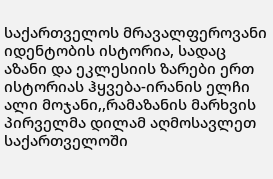საქართველოს მრავალფეროვანი იდენტობის ისტორია, სადაც აზანი და ეკლესიის ზარები ერთ ისტორიას ჰყვება-ირანის ელჩი ალი მოჯანი,,რამაზანის მარხვის პირველმა დილამ აღმოსავლეთ საქართველოში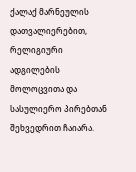ქალაქ მარნეულის დათვალიერებით, რელიგიური ადგილების მოლოცვითა და სასულიერო პირებთან შეხვედრით ჩაიარა.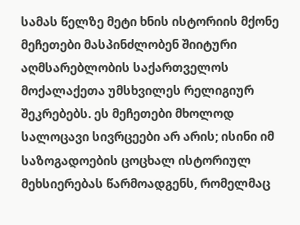სამას წელზე მეტი ხნის ისტორიის მქონე მეჩეთები მასპინძლობენ შიიტური აღმსარებლობის საქართველოს მოქალაქეთა უმსხვილეს რელიგიურ შეკრებებს. ეს მეჩეთები მხოლოდ სალოცავი სივრცეები არ არის; ისინი იმ საზოგადოების ცოცხალ ისტორიულ მეხსიერებას წარმოადგენს, რომელმაც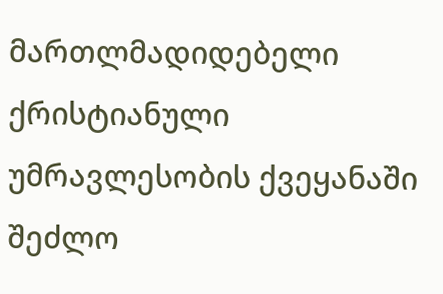მართლმადიდებელი ქრისტიანული უმრავლესობის ქვეყანაში შეძლო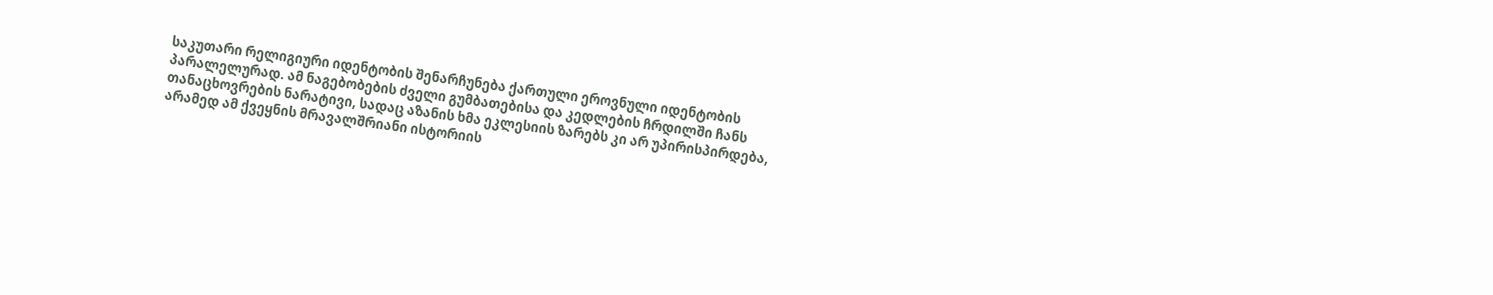საკუთარი რელიგიური იდენტობის შენარჩუნება ქართული ეროვნული იდენტობის პარალელურად. ამ ნაგებობების ძველი გუმბათებისა და კედლების ჩრდილში ჩანს თანაცხოვრების ნარატივი, სადაც აზანის ხმა ეკლესიის ზარებს კი არ უპირისპირდება, არამედ ამ ქვეყნის მრავალშრიანი ისტორიის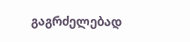გაგრძელებად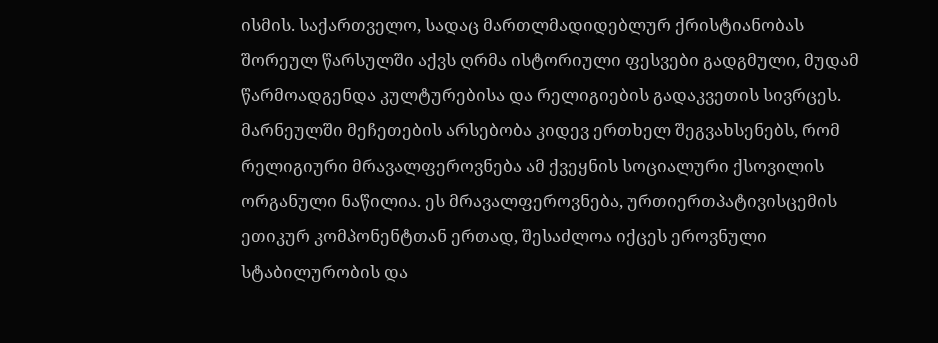ისმის. საქართველო, სადაც მართლმადიდებლურ ქრისტიანობას შორეულ წარსულში აქვს ღრმა ისტორიული ფესვები გადგმული, მუდამ წარმოადგენდა კულტურებისა და რელიგიების გადაკვეთის სივრცეს. მარნეულში მეჩეთების არსებობა კიდევ ერთხელ შეგვახსენებს, რომ რელიგიური მრავალფეროვნება ამ ქვეყნის სოციალური ქსოვილის ორგანული ნაწილია. ეს მრავალფეროვნება, ურთიერთპატივისცემის ეთიკურ კომპონენტთან ერთად, შესაძლოა იქცეს ეროვნული სტაბილურობის და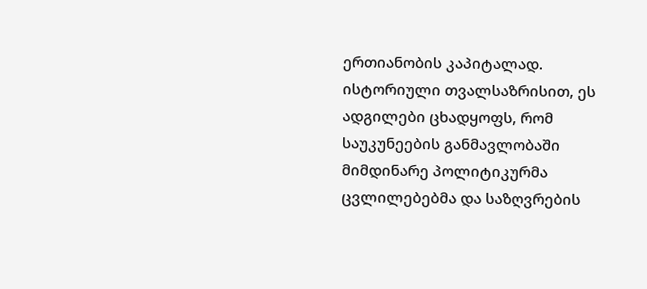ერთიანობის კაპიტალად. ისტორიული თვალსაზრისით, ეს ადგილები ცხადყოფს, რომ საუკუნეების განმავლობაში მიმდინარე პოლიტიკურმა ცვლილებებმა და საზღვრების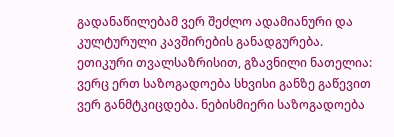გადანაწილებამ ვერ შეძლო ადამიანური და კულტურული კავშირების განადგურება. ეთიკური თვალსაზრისით, გზავნილი ნათელია: ვერც ერთ საზოგადოება სხვისი განზე გაწევით ვერ განმტკიცდება. ნებისმიერი საზოგადოება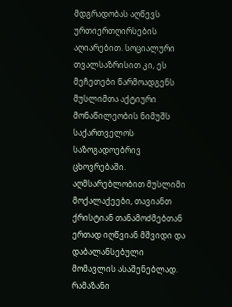მდგრადობას აღწევს ურთიერთღირსების აღიარებით. სოციალური თვალსაზრისით კი, ეს მეჩეთები წარმოადგენს მუსლიმთა აქტიური მონაწილეობის ნიმუშს საქართველოს საზოგადოებრივ ცხოვრებაში. აღმსარებლობით მუსლიმი მოქალაქეები, თავიანთ ქრისტიან თანამოძმებთან ერთად იღწვიან მშვიდი და დაბალანსებული მომავლის ასაშენებლად. რამაზანი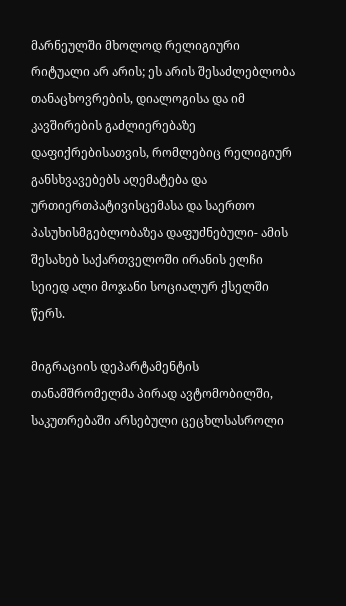მარნეულში მხოლოდ რელიგიური რიტუალი არ არის; ეს არის შესაძლებლობა თანაცხოვრების, დიალოგისა და იმ კავშირების გაძლიერებაზე დაფიქრებისათვის, რომლებიც რელიგიურ განსხვავებებს აღემატება და ურთიერთპატივისცემასა და საერთო პასუხისმგებლობაზეა დაფუძნებული- ამის შესახებ საქართველოში ირანის ელჩი სეიედ ალი მოჯანი სოციალურ ქსელში წერს.

მიგრაციის დეპარტამენტის თანამშრომელმა პირად ავტომობილში, საკუთრებაში არსებული ცეცხლსასროლი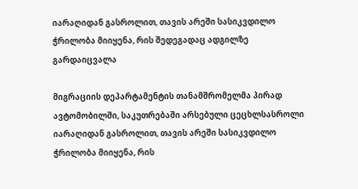იარაღიდან გასროლით, თავის არეში სასიკვდილო ჭრილობა მიიყენა, რის შედეგადაც ადგილზე გარდაიცვალა

მიგრაციის დეპარტამენტის თანამშრომელმა პირად ავტომობილში, საკუთრებაში არსებული ცეცხლსასროლი იარაღიდან გასროლით, თავის არეში სასიკვდილო ჭრილობა მიიყენა, რის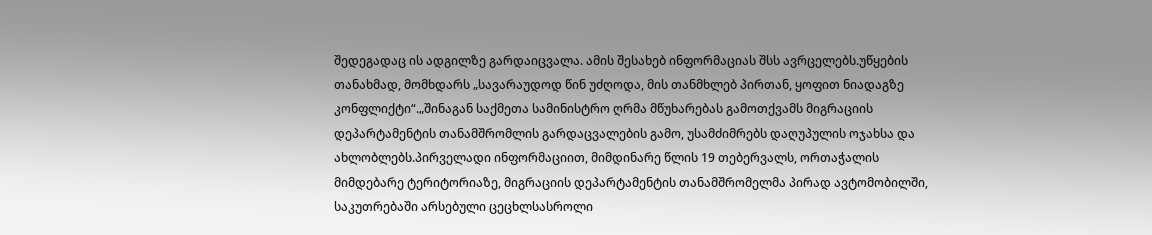შედეგადაც ის ადგილზე გარდაიცვალა. ამის შესახებ ინფორმაციას შსს ავრცელებს.უწყების თანახმად, მომხდარს „სავარაუდოდ წინ უძღოდა, მის თანმხლებ პირთან, ყოფით ნიადაგზე კონფლიქტი“.„შინაგან საქმეთა სამინისტრო ღრმა მწუხარებას გამოთქვამს მიგრაციის დეპარტამენტის თანამშრომლის გარდაცვალების გამო, უსამძიმრებს დაღუპულის ოჯახსა და ახლობლებს.პირველადი ინფორმაციით, მიმდინარე წლის 19 თებერვალს, ორთაჭალის მიმდებარე ტერიტორიაზე, მიგრაციის დეპარტამენტის თანამშრომელმა პირად ავტომობილში, საკუთრებაში არსებული ცეცხლსასროლი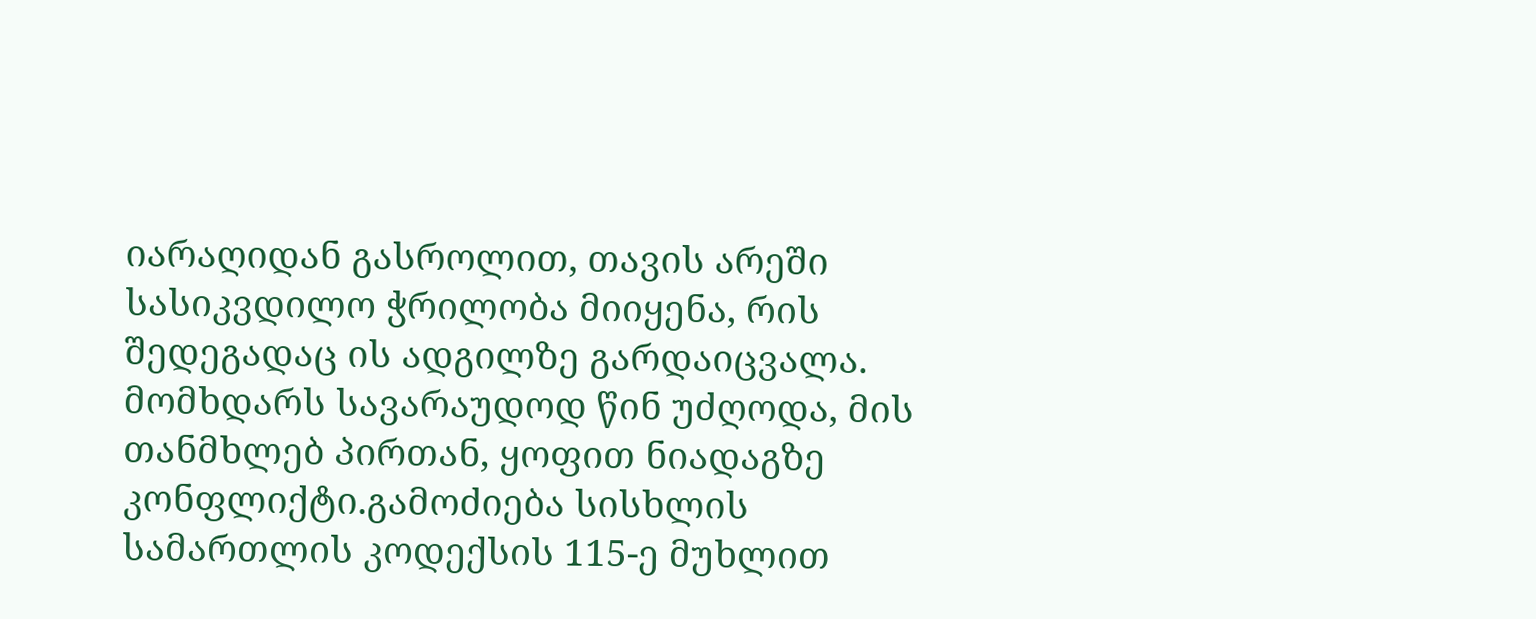იარაღიდან გასროლით, თავის არეში სასიკვდილო ჭრილობა მიიყენა, რის შედეგადაც ის ადგილზე გარდაიცვალა. მომხდარს სავარაუდოდ წინ უძღოდა, მის თანმხლებ პირთან, ყოფით ნიადაგზე კონფლიქტი.გამოძიება სისხლის სამართლის კოდექსის 115-ე მუხლით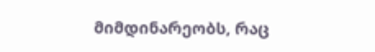მიმდინარეობს, რაც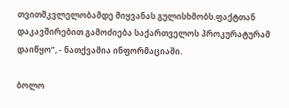თვითმკვლელობამდე მიყვანას გულისხმობს.ფაქტთან დაკავშირებით გამოძიება საქართველოს პროკურატურამ დაიწყო”, - ნათქვამია ინფორმაციაში.

ბოლო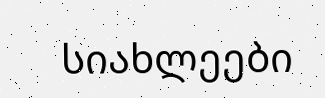სიახლეები